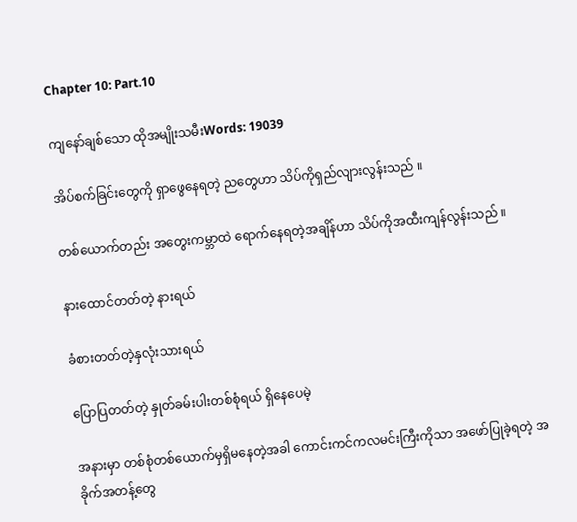Chapter 10: Part.10

ကျနော်ချစ်သော ထိုအမျိုးသမီးWords: 19039

အိပ်စက်ခြင်းတွေကို ရှာဖွေနေရတဲ့ ညတွေဟာ သိပ်ကိုရှည်လျားလွန်းသည် ။

တစ်ယောက်တည်း အတွေးကမ္ဘာထဲ ရောက်နေရတဲ့အချိန်ဟာ သိပ်ကိုအထီးကျန်လွန်းသည် ။

နားထောင်တတ်တဲ့ နားရယ်

ခံစားတတ်တဲ့နှလုံးသားရယ်

ပြောပြတတ်တဲ့ နှုတ်ခမ်းပါးတစ်စုံရယ် ရှိနေပေမဲ့

အနားမှာ တစ်စုံတစ်ယောက်မှရှိမနေတဲ့အခါ ကောင်းကင်ကလမင်းကြီးကိုသာ အဖော်ပြုခဲ့ရတဲ့ အခိုက်အတန့်တွေ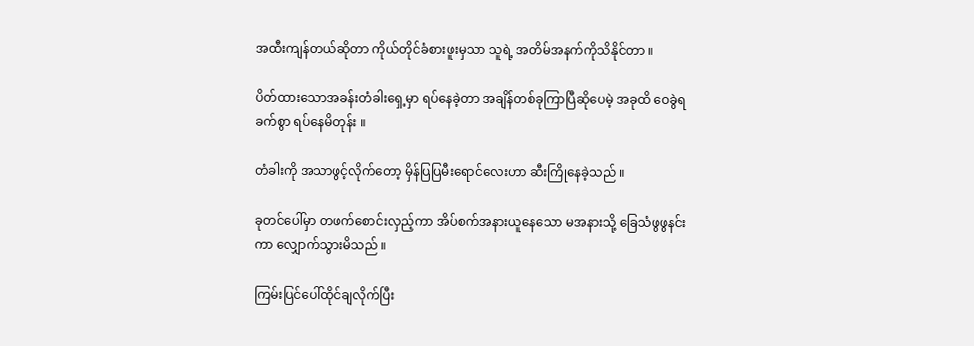အထီးကျန်တယ်ဆိုတာ ကိုယ်တိုင်ခံစားဖူးမှသာ သူရဲ့ အတိမ်အနက်ကိုသိနိုင်တာ ။

ပိတ်ထားသောအခန်းတံခါးရှေ့မှာ ရပ်နေခဲ့တာ အချိန်တစ်ခုကြာပြီဆိုပေမဲ့ အခုထိ ဝေခွဲရခက်စွာ ရပ်နေမိတုန်း ။

တံခါးကို အသာဖွင့်လိုက်တော့ မှိန်ပြပြမီးရောင်လေးဟာ ဆီးကြိုနေခဲ့သည် ။

ခုတင်ပေါ်မှာ တဖက်စောင်းလှည့်ကာ အိပ်စက်အနားယူနေသော မအနားသို့ ခြေသံဖွဖွနင်းကာ လျှောက်သွားမိသည် ။

ကြမ်းပြင်ပေါ်ထိုင်ချလိုက်ပြီး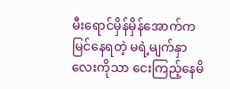မီးရောင်မှိန်မှိန်အောက်က မြင်နေရတဲ့ မရဲ့မျက်နှာလေးကိုသာ ငေးကြည့်နေမိ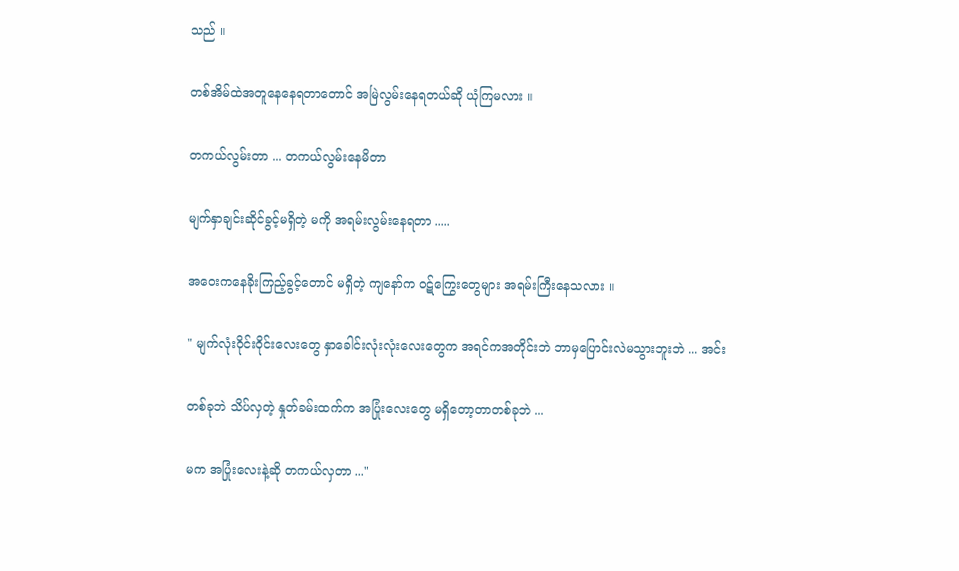သည် ။

တစ်အိမ်ထဲအတူနေနေရတာ‌တောင် အမြဲလွမ်းနေရတယ်ဆို ယုံကြမလား ။

တကယ်လွမ်းတာ ... တကယ်လွမ်းနေမိတာ

မျက်နှာချင်းဆိုင်ခွင့်မရှိတဲ့ မကို အရမ်းလွမ်းနေရတာ .....

အဝေးကနေခိုးကြည့်ခွင့်‌တောင် မရှိတဲ့ ကျနော်က ဝဋ်ကြွေးတွေများ အရမ်းကြီးနေသလား ။

" မျက်လုံးဝိုင်းဝိုင်းလေးတွေ နှာခေါင်းလုံးလုံးလေးတွေက အရင်ကအတိုင်းဘဲ ဘာမှပြောင်းလဲမသွားဘူးဘဲ ... အင်း

တစ်ခုဘဲ သိပ်လှတဲ့ နှုတ်ခမ်းထက်က အပြုံးလေးတွေ မရှိတော့တာတစ်ခုဘဲ ...

မက အပြုံးလေးနဲ့ဆို တကယ်လှတာ ..."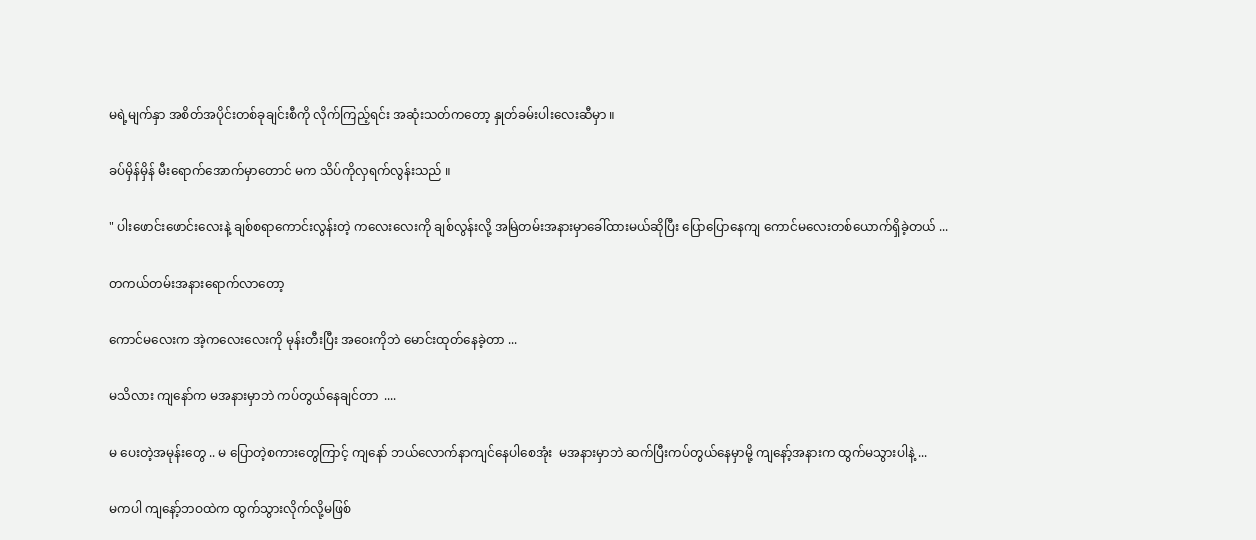မရဲ့မျက်နှာ အစိတ်အပိုင်းတစ်ခုချင်းစီကို လိုက်ကြည့်ရင်း အဆုံးသတ်ကတော့ နှုတ်ခမ်းပါးလေးဆီမှာ ။

ခပ်မှိန်မှိန် မီးရောက်အောက်မှာတောင် မက သိပ်ကိုလှရက်လွန်းသည် ။

" ပါးဖောင်းဖောင်းလေးနဲ့ ချစ်စရာကောင်းလွန်းတဲ့ ကလေးလေးကို ချစ်လွန်းလို့ အမြဲတမ်းအနားမှာခေါ်ထားမယ်ဆိုပြီး ပြောပြောနေကျ ကောင်မလေးတစ်ယောက်ရှိခဲ့တယ် ...

တကယ်တမ်းအနားရောက်လာတော့

ကောင်မလေးက အဲ့ကလေးလေးကို မုန်းတီးပြီး အဝေးကိုဘဲ မောင်းထုတ်နေခဲ့တာ ...

မသိလား ကျနော်က မအနားမှာဘဲ ကပ်တွယ်နေချင်တာ  ....

မ ပေးတဲ့အမုန်းတွေ .. မ ပြောတဲ့စကားတွေကြာင့် ကျနော် ဘယ်လောက်နာကျင်နေပါစေအုံး  မအနားမှာဘဲ ဆက်ပြီးကပ်တွယ်နေမှာမို့ ကျနော့်အနားက ထွက်မသွားပါနဲ့ ...

မကပါ ကျနော့်ဘဝထဲက ထွက်သွားလိုက်လို့မဖြစ်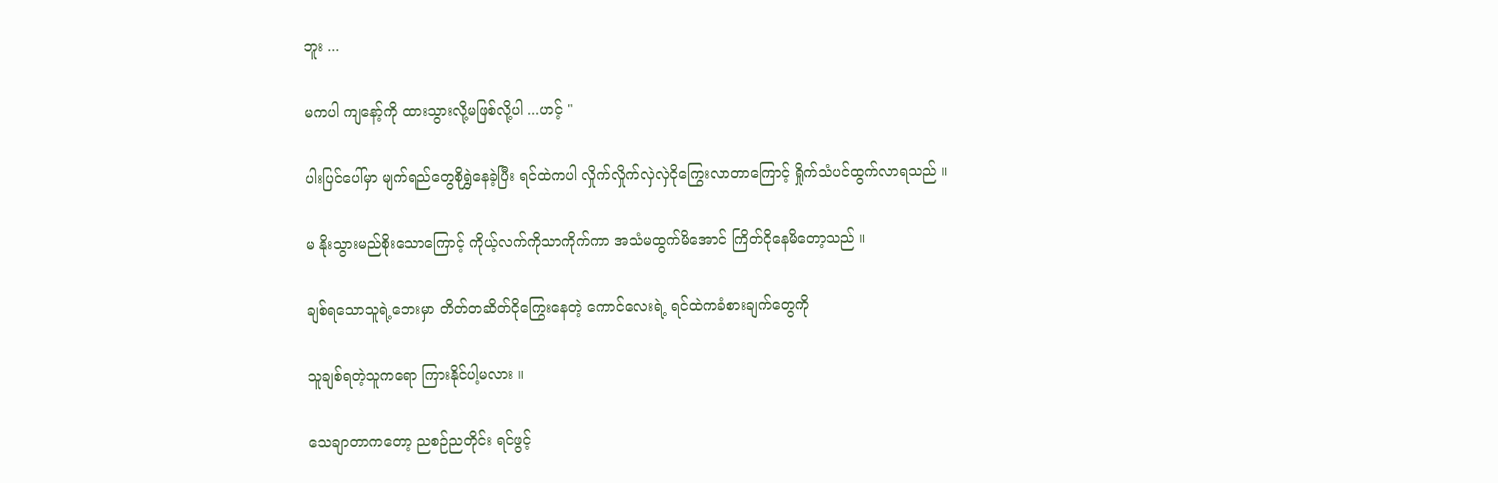ဘူး ...

မကပါ ကျနော့်ကို ထားသွားလို့မဖြစ်လို့ပါ ...ဟင့် "

ပါးပြင်ပေါ်မှာ မျက်ရည်တွေစိုရွှဲနေခဲ့ပြီး ရင်ထဲကပါ လှိုက်လှိုက်လှဲလှဲငိုကြွေးလာတာကြောင့် ရှိုက်သံပင်ထွက်လာရသည် ။

မ နိုးသွားမည်စိုးသောကြောင့် ကိုယ့်လက်ကိုသာကိုက်ကာ အသံမထွက်မိအောင် ကြိတ်ငိုနေမိတော့သည် ။

ချစ်ရသောသူရဲ့ဘေးမှာ တိတ်တဆိတ်ငိုကြွေးနေတဲ့ ကောင်လေးရဲ့ ရင်ထဲကခံစားချက်တွေကို

သူချစ်ရတဲ့သူကရော ကြားနိုင်ပါ့မလား ။

သေချာတာကတော့ ညစဉ်ညတိုင်း ရင်ဖွင့်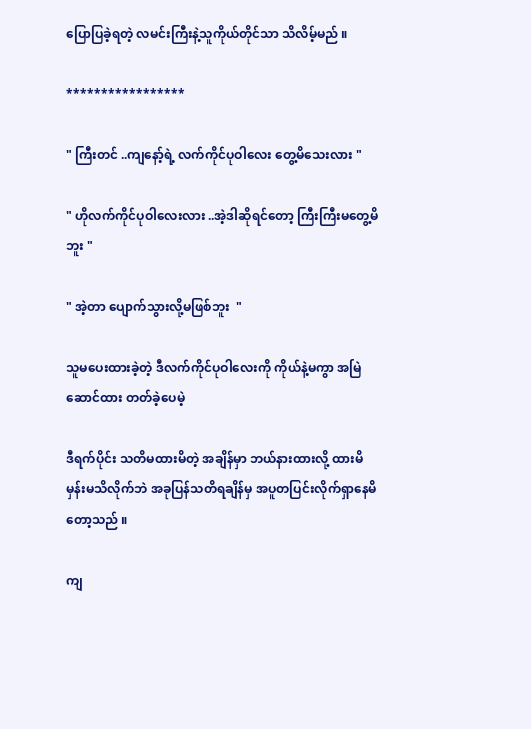ပြောပြခဲ့ရတဲ့ လမင်းကြီးနဲ့သူကိုယ်တိုင်သာ သိလိမ့်မည် ။

*****************

" ကြီးတင် ..ကျနော့်ရဲ့ လက်ကိုင်ပုဝါလေး တွေ့မိသေးလား "

" ဟိုလက်ကိုင်ပုဝါလေးလား ..အဲ့ဒါဆိုရင်တော့ ကြီးကြီးမတွေ့မိဘူး "

" အဲ့တာ ပျောက်သွားလို့မဖြစ်ဘူး  "

သူမပေးထားခဲ့တဲ့ ဒီလက်ကိုင်ပုဝါလေးကို ကိုယ်နဲ့မကွာ အမြဲဆောင်ထား တတ်ခဲ့ပေမဲ့

ဒီရက်ပိုင်း သတိမထားမိတဲ့ အချိန်မှာ ဘယ်နားထားလို့ ထားမိမှန်းမသိလိုက်ဘဲ အခုပြန်သတိရချိန်မှ အပူတပြင်းလိုက်ရှာနေမိတော့သည် ။

ကျ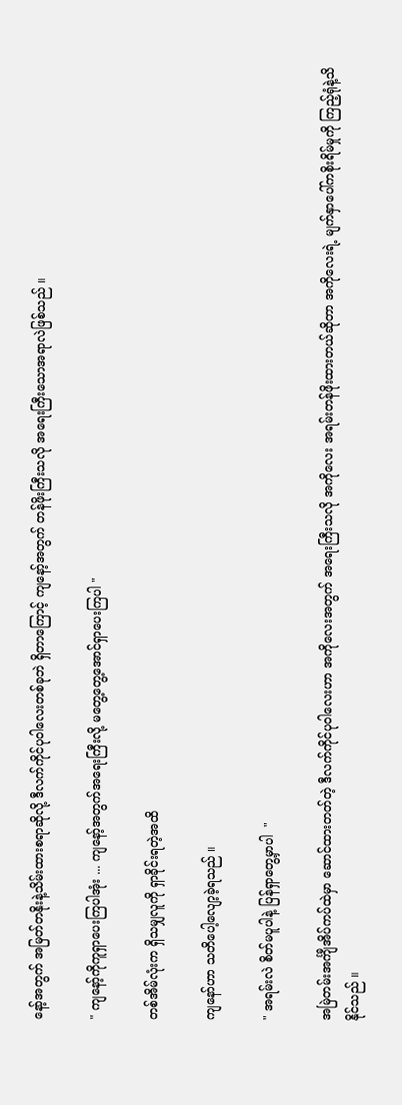နော့်အတွက် အမြတ်တနိုးနဲ့သိမ်းထားစရာဆိုလို့ ဒီလက်ကိုင်ပုဝါလေးတစ်ခုဘဲ ရှိတာကြောင့် ကျနော့်အတွက် တန်ဖိုးကြီးသလို အရေးကြီးသောအရာလဲဖြစ်သည် ။

" ကျနော့်ကိုကူရှာပေးကြပါအုံး ... ကျနော့်အတွက်အရေးကြီးလို့ မတွေ့တွေ့အောင်ရှာပေးကြပါ "

တစ်အိမ်လုံးက ရှိသမျှလူကို ရှာခိုင်းရတဲ့အထိ

ကျနော်ဟာ သတိပေါ့လျော့ခဲ့ရသည် ။

" အရမ်းလဲ စိတ်မပူပါနဲ့ ပြန်ရှာတွေ့မှာပါ  "

အမြဲတမ်းအင်္ကျီအိပ်ကပ်ထဲမှာ ဆောင်ထားတတ်တဲ့ ဒီလက်ကိုင်ပုဝါလေးဟာ အကိုလေးအတွက် အရေးကြီးသလို အကိုလေး အရမ်းတန်ဖိုးထားတယ်ဆိုတာ အကိုလေးရဲ့ မျက်နှာပေါ်ကစိုးရိမ်မှုကို ကြည့်ရုံနဲ့သိနိုင်သည် ။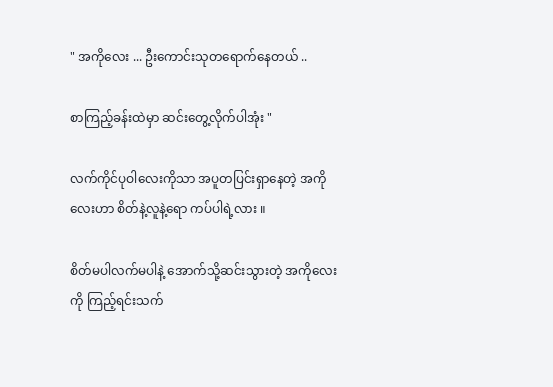" အကိုလေး ... ဦးကောင်းသုတရောက်နေတယ် ..

စာကြည့်ခန်းထဲမှာ ဆင်းတွေ့လိုက်ပါအုံး "

လက်ကိုင်ပုဝါလေးကိုသာ အပူတပြင်းရှာနေတဲ့ အကိုလေးဟာ စိတ်နဲ့လူနဲ့ရော ကပ်ပါရဲ့လား ။

စိတ်မပါလက်မပါနဲ့ အောက်သို့ဆင်းသွားတဲ့ အကိုလေးကို ကြည့်ရင်းသက်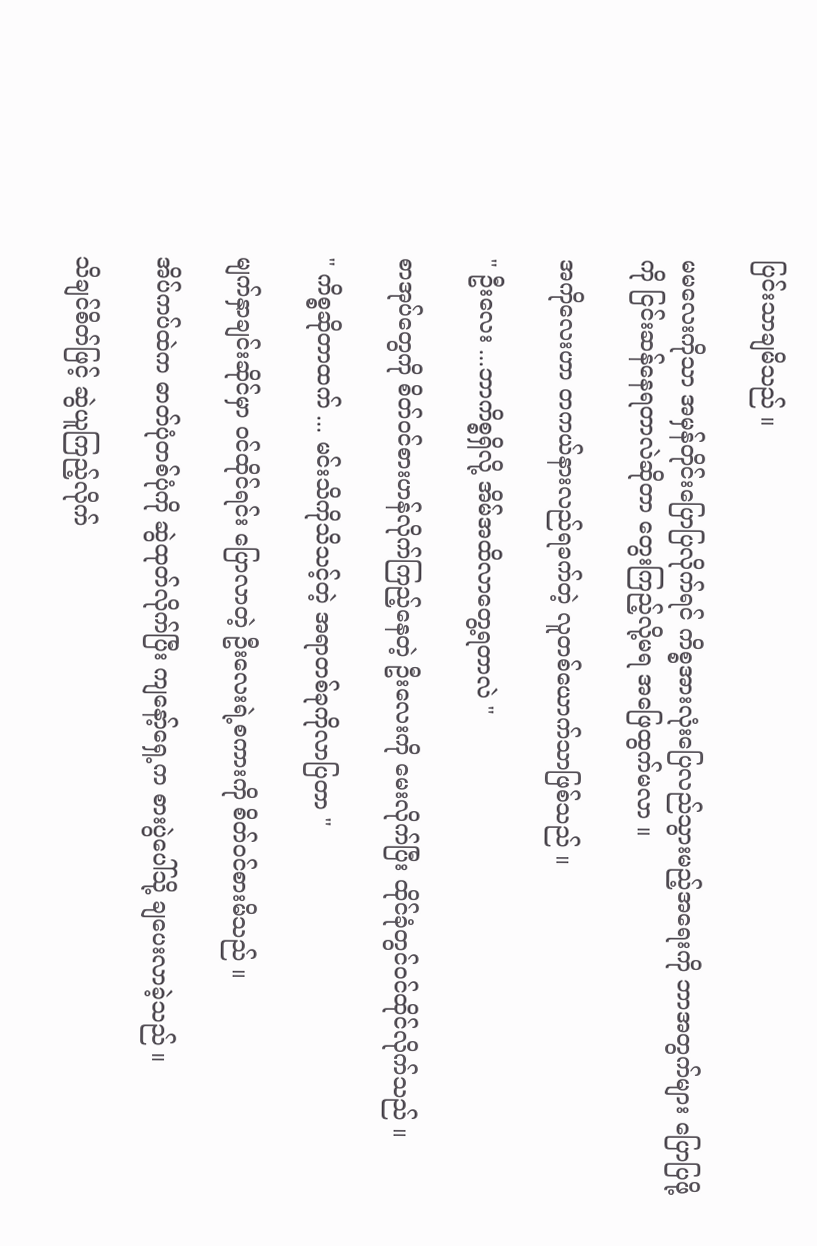ပြင်းသာချမိသည် ။

မမလေးကိုသာ အမှန်တိုင်းပြောပြလိုက်ရင် ကိစ္စအားလုံးပြေလည်သွားမည့်အရေးကို ဘာအတွက်များ ပြောပြဖို့ကို ငြင်းဆန်နေရတာလဲဆိုတာ တွေးကြည့်လို့မရ အဖြေထွက်မလာ ။

အကိုလေးဟာ တကယ်နားလည်ရခက်တဲ့ လူတစ်ယောက်သာဖြစ်သည် ။

" ဦးလေး ...ဘာကိစ္စရှိလို့ အိမ်အထိလာတွေ့ရတာလဲ "

စာအုပ်တွေကို စိတ်ဝင်စားဟန်လိုက်ကြည့်နေတဲ့ ဦးလေးကို မေးလိုက်ပြီး ထိုင်ခုံတွင်ဝင်ထိုင်လိုက်သည် ။

" ကိစ္စဆိုတာထက် ... မင်းသိကိုသိသင့်တဲ့ အရာတစ်ခုကိုလာပြတာ "

မျက်နှာချင်းဆိုင်မှာ ဝင်ထိုင်ရင်း ပြောလာတဲ့ ဦးလေးရဲ့စကားကို စိတ်ဝင်စားမိသည် ။

အိပ်ကပ်ထဲက ဓာတ်ပုံတစ်ပုံကို ဆွဲထုတ်လိုက်ပြီး ကျနော့်ရှေ့က စားပွဲပေါ်သို့ ချပေးလာခဲ့သည် ။

သိချင်စိတ်ဖြင့် ဆွဲယူကြည့်လိုက်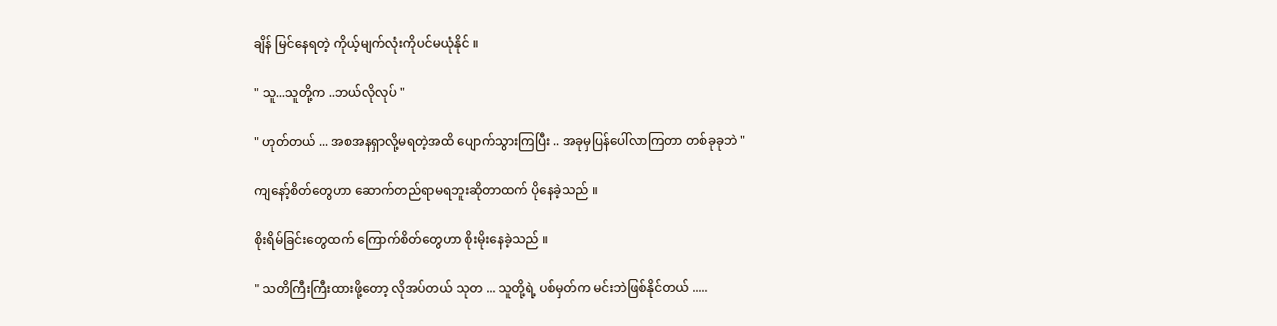ချိန် မြင်နေရတဲ့ ကိုယ့်မျက်လုံးကိုပင်မယုံနိုင် ။

" သူ...သူတို့က ..ဘယ်လိုလုပ် "

" ဟုတ်တယ် ... အစအနရှာလို့မရတဲ့အထိ ပျောက်သွားကြပြီး .. အခုမှပြန်ပေါ်လာကြတာ တစ်ခုခုဘဲ "

ကျနော့်စိတ်တွေဟာ ဆောက်တည်ရာမရဘူးဆိုတာထက် ပိုနေခဲ့သည် ။

စိုးရိမ်ခြင်းတွေထက် ကြောက်စိတ်တွေဟာ စိုးမိုးနေခဲ့သည် ။

" သတိကြီးကြီးထားဖို့တော့ လိုအပ်တယ် သုတ ... သူတို့ရဲ့ ပစ်မှတ်က မင်းဘဲဖြစ်နိုင်တယ် .....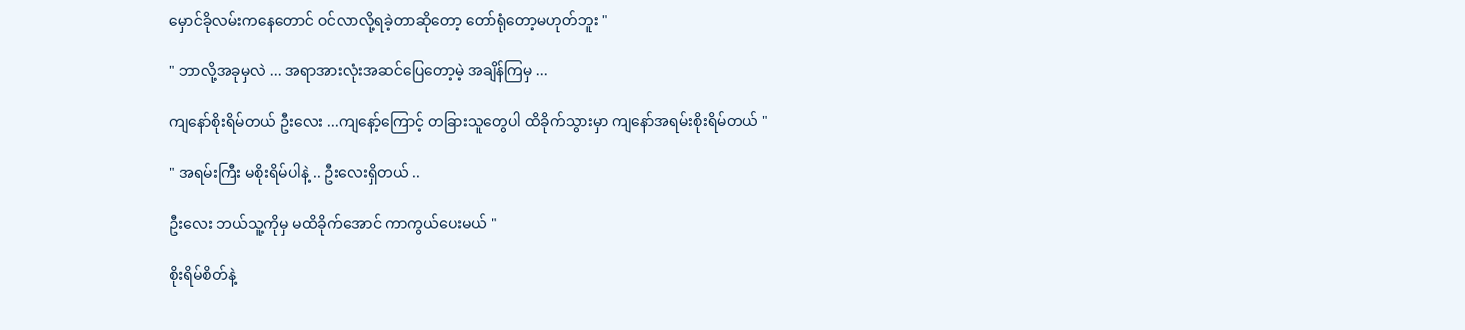မှောင်ခိုလမ်းကနေတောင် ဝင်လာလို့ရခဲ့တာဆိုတော့ တော်ရုံတော့မဟုတ်ဘူး "

" ဘာလို့အခုမှလဲ ... အရာအားလုံးအဆင်ပြေတော့မဲ့ အချိန်ကြမှ ...

ကျနော်စိုးရိမ်တယ် ဦးလေး ...ကျနော့်ကြောင့် တခြားသူတွေပါ ထိခိုက်သွားမှာ ကျနော်အရမ်းစိုးရိမ်တယ် "

" အရမ်းကြီး မစိုးရိမ်ပါနဲ့ .. ဦးလေးရှိတယ် ..

ဦးလေး ဘယ်သူ့ကိုမှ မထိခိုက်အောင် ကာကွယ်ပေးမယ် "

စိုးရိမ်‌စိတ်နဲ့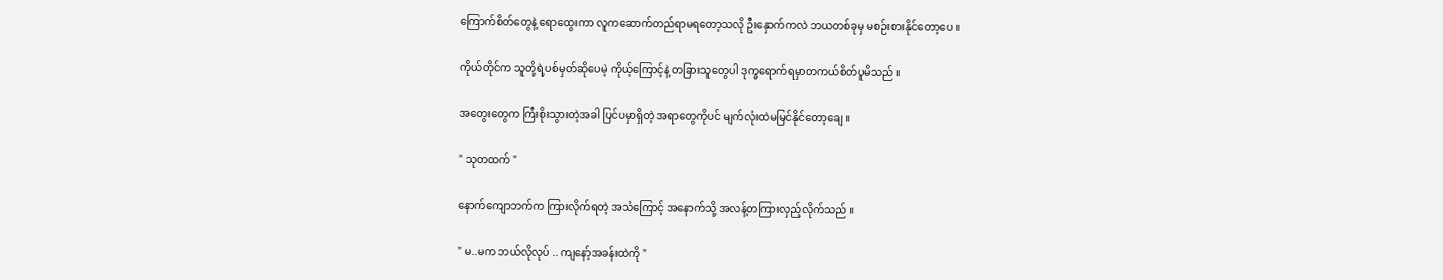ကြောက်စိတ်တွေနဲ့ ရောထွေးကာ လူကဆောက်တည်ရာမရတော့သလို ဦးနှောက်ကလဲ ဘယတစ်ခုမှ မစဉ်းစားနိုင်တော့ပေ ။

ကိုယ်တိုင်က သူတို့ရဲ့ပစ်မှတ်ဆိုပေမဲ့ ကိုယ့်ကြောင့်နဲ့ တခြားသူတွေပါ ဒုက္ခရောက်ရမှာတကယ်စိတ်ပူမိသည် ။

အတွေးတွေက ကြီးစိုးသွားတဲ့အခါ ပြင်ပမှာရှိတဲ့ အရာတွေကိုပင် မျက်လုံးထဲမမြင်နိုင်တော့ချေ ။

" သုတထက် "

နောက်ကျောဘက်က ကြားလိုက်ရတဲ့ အသံကြောင့် အနောက်သို့ အလန့်တကြားလှည့်လိုက်သည် ။

" မ..မက ဘယ်လိုလုပ် .. ကျနော့်အခန်းထဲကို "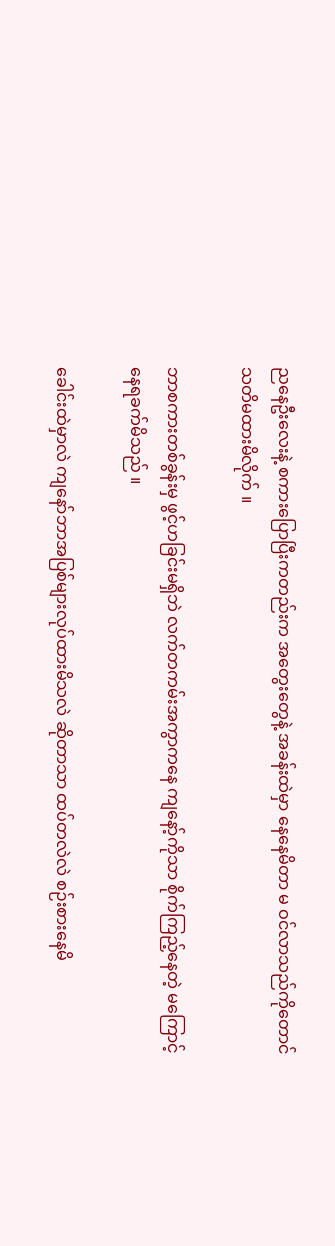ညနေဦးလေးနဲ့ စကားပြောပြီးကတည်းက အတွေးတွေနဲ့ အခန်းထဲမှာ နေနေမိတာ မ ဝင်လာသည်ကိုတောင် သတိမထားမိလိုက် ။

ဘာစကားတစ်ခွန်းမှ ဖွင့်ဟခြင်းမရှိဘဲ လက်တကမ်းအကွာကနေ ကျနော့်ကိုသာ စိုက်ကြည့်နေတဲ့ မကြောင့် နေရခက်မိသည် ။

ခေါင်းထဲမှာလဲ ကျနော်ဘာအပြစ်များလုပ်ထားမိသလဲ ဆိုတာသာ ထပ်တလဲလဲ စဉ်းစားနေမိ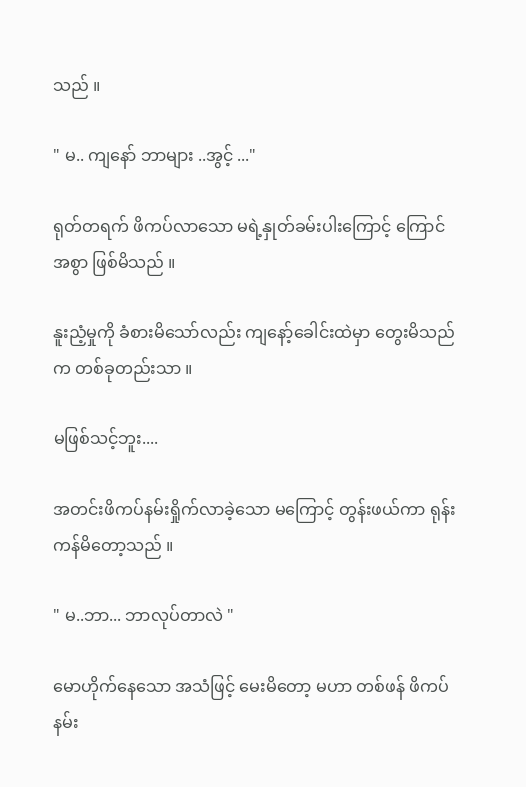သည် ။

" မ.. ကျနော် ဘာများ ..အွင့် ..."

ရုတ်တရက် ဖိကပ်လာသော မရဲ့နှုတ်ခမ်းပါးကြောင့် ကြောင်အစွာ ဖြစ်မိသည် ။

နူးညံ့မှုကို ခံစားမိသော်လည်း ကျနော့်ခေါင်းထဲမှာ တွေးမိသည်က တစ်ခုတည်းသာ ။

မဖြစ်သင့်ဘူး....

အတင်းဖိကပ်နမ်းရှိုက်လာခဲ့သော မကြောင့် တွန်းဖယ်ကာ ရုန်းကန်မိတော့သည် ။

" မ..ဘာ... ဘာလုပ်တာလဲ "

မောဟိုက်နေသော အသံဖြင့် မေးမိတော့ မဟာ တစ်ဖန် ဖိကပ်နမ်း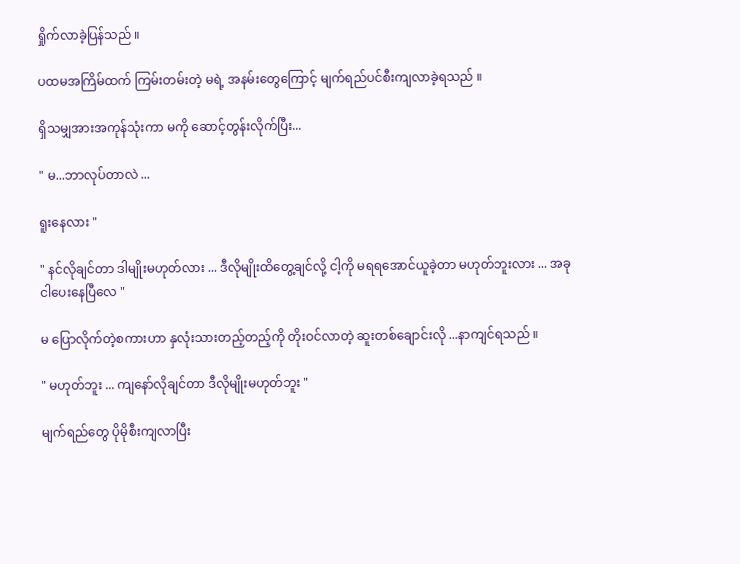ရှိုက်လာခဲ့ပြန်သည် ။

ပထမအကြိမ်ထက် ကြမ်းတမ်းတဲ့ မရဲ့ အနမ်းတွေကြောင့် မျက်ရည်ပင်စီးကျလာခဲ့ရသည် ။

ရှိသမျှအားအကုန်သုံးကာ မကို ဆောင့်တွန်းလိုက်ပြီး...

" မ...ဘာလုပ်တာလဲ ...

ရူးနေလား "

" နင်လိုချင်တာ ဒါမျိုးမဟုတ်လား ... ဒီလိုမျိုးထိတွေ့ချင်လို့ ငါ့ကို မရရအောင်ယူခဲ့တာ မဟုတ်ဘူးလား ... အခု ငါပေးနေပြီလေ "

မ ပြောလိုက်တဲ့စကားဟာ နှလုံးသားတည့်တည့်ကို တိုးဝင်လာတဲ့ ဆူးတစ်ချောင်းလို ...နာကျင်ရသည် ။

" မဟုတ်ဘူး ... ကျနော်လိုချင်တာ ဒီလိုမျိုးမဟုတ်ဘူး "

မျက်ရည်တွေ ပိုမိုစီးကျလာပြီး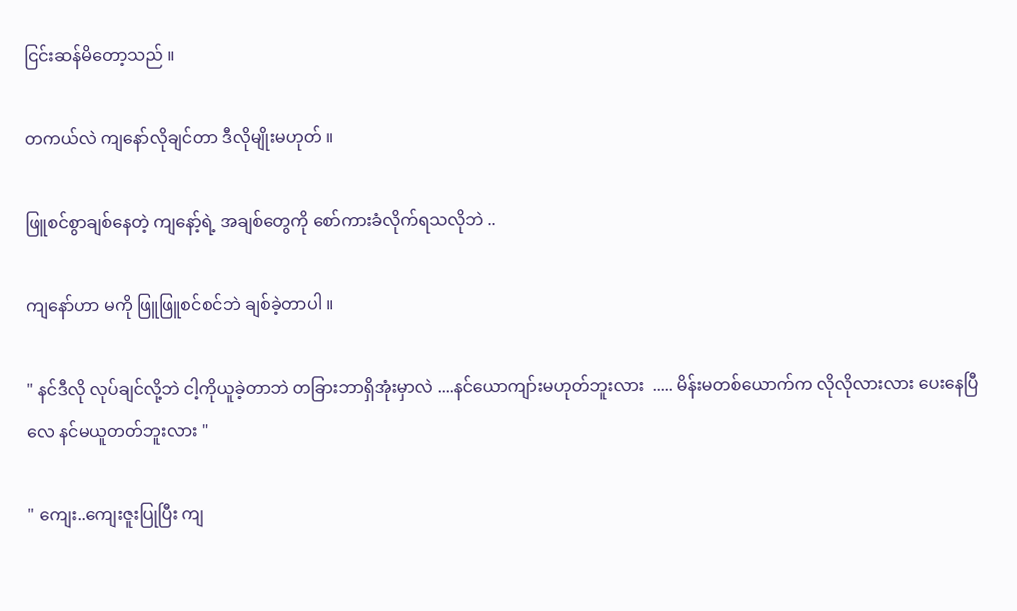ငြင်းဆန်မိတော့သည် ။

တကယ်လဲ ကျနော်လိုချင်တာ ဒီလိုမျိုးမဟုတ် ။

ဖြူစင်စွာချစ်နေတဲ့ ကျနော့်ရဲ့ အချစ်တွေကို စော်ကားခံလိုက်ရသလိုဘဲ ..

ကျနော်ဟာ မကို ဖြူဖြူစင်စင်ဘဲ ချစ်ခဲ့တာပါ ။

" နင်ဒီလို လုပ်ချင်လို့ဘဲ ငါ့ကိုယူခဲ့တာဘဲ တခြားဘာရှိအုံးမှာလဲ ....နင်ယောကျာ်းမဟုတ်ဘူးလား  ..... မိန်းမတစ်ယောက်က လိုလိုလားလား ပေးနေပြီလေ နင်မယူတတ်ဘူးလား "

" ကျေး..ကျေးဇူးပြုပြီး ကျ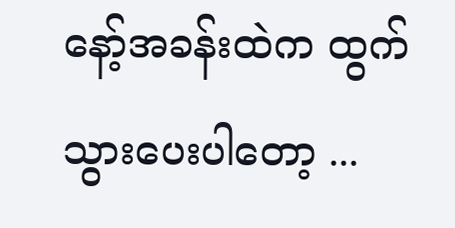နော့်အခန်းထဲက ထွက်သွားပေးပါတော့ ...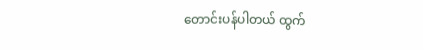တောင်းပန်ပါတယ် ထွက်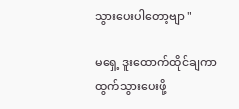သွားပေးပါတော့ဗျာ "

မရှေ့ ဒူးထောက်ထိုင်ချကာ ထွက်သွားပေးဖို့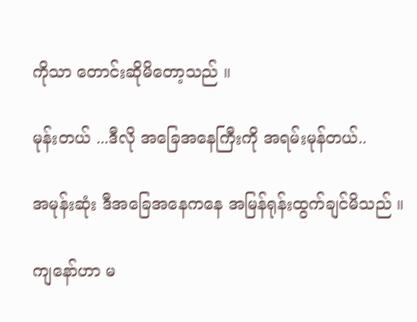ကိုသာ တောင်းဆိုမိတော့သည် ။

မုန်းတယ် ...ဒီလို အ‌ခြေအနေကြီးကို အရမ်းမုန်တယ်..

အမုန်းဆုံး ဒီအခြေအနေကနေ အမြန်ရုန်းထွက်ချင်မိသည် ။

ကျနော်ဟာ မ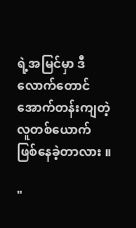ရဲ့အမြင်မှာ ဒီလောက်တောင် အောက်တန်းကျတဲ့ လူတစ်ယောက် ဖြစ်နေခဲ့တာလား ။

"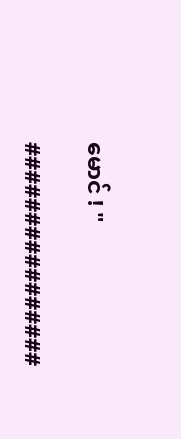မောင် ! "

################